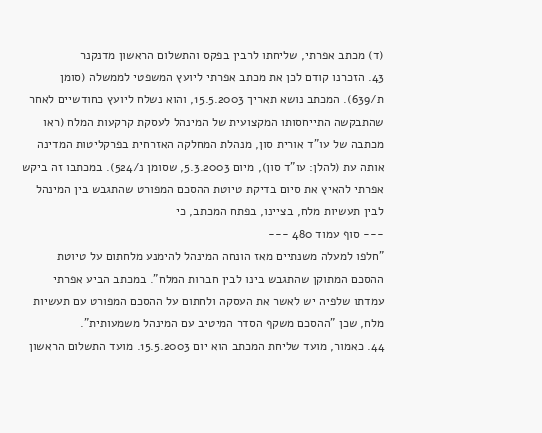(ד) מכתב אפרתי, שליחתו לרבין בפקס והתשלום הראשון מדנקנר
43. הזכרנו קודם לכן את מכתב אפרתי ליועץ המשפטי לממשלה (סומן ת/639). המכתב נושא תאריך 15.5.2003, והוא נשלח ליועץ כחודשיים לאחר שהתבקשה התייחסותו המקצועית של המינהל לעסקת קרקעות המלח (ראו מכתבה של עו"ד אורית סון, מנהלת המחלקה האזרחית בפרקליטות המדינה אותה עת (להלן: עו"ד סון), מיום 5.3.2003, שסומן נ/524). במכתבו זה ביקש אפרתי להאיץ את סיום בדיקת טיוטת ההסכם המפורט שהתגבש בין המינהל לבין תעשיות מלח, בציינו, בפתח המכתב, כי
--- סוף עמוד 480 ---
"חלפו למעלה משנתיים מאז הונחה המינהל להימנע מלחתום על טיוטת ההסכם המתוקן שהתגבש בינו לבין חברות המלח". במכתב הביע אפרתי עמדתו שלפיה יש לאשר את העסקה ולחתום על ההסכם המפורט עם תעשיות מלח, שכן "ההסכם משקף הסדר המיטיב עם המינהל משמעותית".
44. כאמור, מועד שליחת המכתב הוא יום 15.5.2003. מועד התשלום הראשון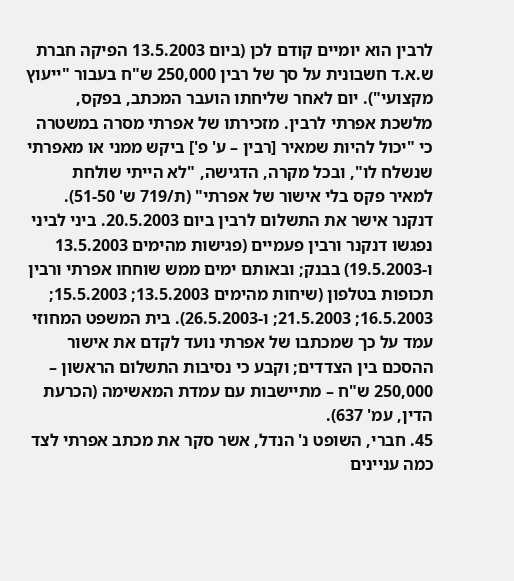לרבין הוא יומיים קודם לכן (ביום 13.5.2003 הפיקה חברת ש.א.ד חשבונית על סך של רבין 250,000 ש"ח בעבור "ייעוץ מקצועי"). יום לאחר שליחתו הועבר המכתב, בפקס, מלשכת אפרתי לרבין. מזכירתו של אפרתי מסרה במשטרה כי "יכול להיות שמאיר [רבין – ע' פ'] ביקש ממני או מאפרתי שנשלח לו", ובכל מקרה, הדגישה, "לא הייתי שולחת למאיר פקס בלי אישור של אפרתי" (ת/719 ש' 51-50). דנקנר אישר את התשלום לרבין ביום 20.5.2003. ביני לביני נפגשו דנקנר ורבין פעמיים (פגישות מהימים 13.5.2003 ו-19.5.2003) בבנק; ובאותם ימים ממש שוחחו אפרתי ורבין תכופות בטלפון (שיחות מהימים 13.5.2003; 15.5.2003; 16.5.2003; 21.5.2003; ו-26.5.2003). בית המשפט המחוזי עמד על כך שמכתבו של אפרתי נועד לקדם את אישור ההסכם בין הצדדים; וקבע כי נסיבות התשלום הראשון – 250,000 ש"ח – מתיישבות עם עמדת המאשימה (הכרעת הדין, עמ' 637).
45. חברי, השופט נ' הנדל, אשר סקר את מכתב אפרתי לצד כמה עניינים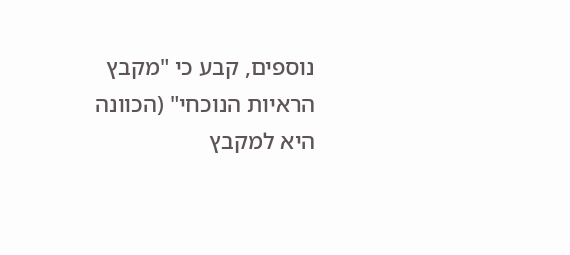נוספים, קבע כי "מקבץ הראיות הנוכחי" (הכוונה היא למקבץ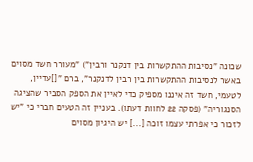שכונה "נסיבות ההתקשרות בין דנקנר ורבין") "מעורר חשד מסוים באשר לנסיבות ההתקשרות בין רבין לדנקנר", ברם "[]עדיין, לטעמי, חשד זה איננו מספיק כדי לאיין את הספק הסביר שהציגה הסנגוריה" (פסקה 22 לחוות דעתו). בעניין זה הטעים חברי כי "יש לזכור כי אפרתי עצמו זוכה [...] יש היגיון מסוים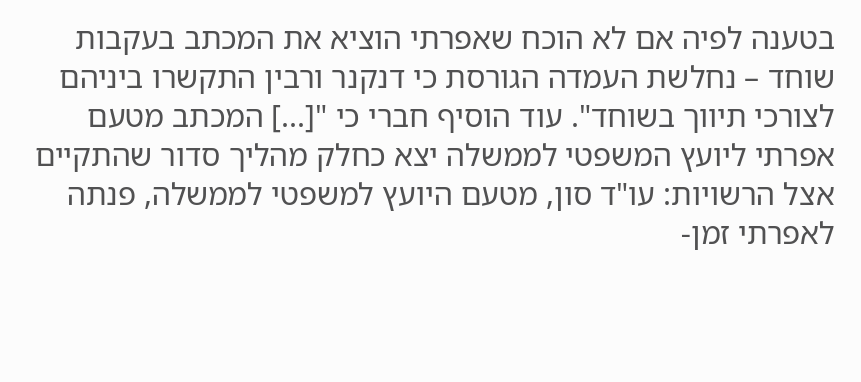בטענה לפיה אם לא הוכח שאפרתי הוציא את המכתב בעקבות שוחד – נחלשת העמדה הגורסת כי דנקנר ורבין התקשרו ביניהם לצורכי תיווך בשוחד". עוד הוסיף חברי כי "[...] המכתב מטעם אפרתי ליועץ המשפטי לממשלה יצא כחלק מהליך סדור שהתקיים אצל הרשויות: עו"ד סון, מטעם היועץ למשפטי לממשלה, פנתה לאפרתי זמן-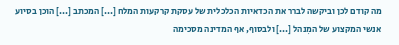מה קודם לכן וביקשה לברר את הכדאיות הכלכלית של עסקת קרקעות המלח [...] המכתב [...] הוכן בסיוע אנשי המקצוע של המִנהל [...] ולבסוף, אף המדינה מסכימה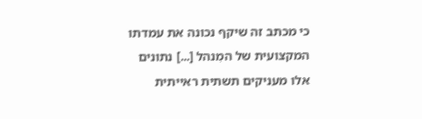כי מכתב זה שיקף נכונה את עמדתו המקצועית של המִנהל [...] נתונים אלו מעניקים תשתית ראייתית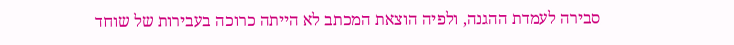סבירה לעמדת ההגנה, ולפיה הוצאת המכתב לא הייתה כרוכה בעבירות של שוחד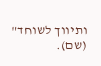ותיווך לשוחד" (שם).